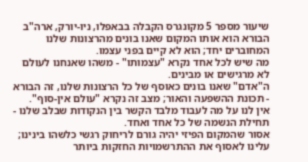שיעור מספר 5 מקונגרס הקבלה בבאפלו, ניו-יורק, ארה"ב
הבורא הוא אותו המקום שאנו בונים מהרצונות שלנו המחוברים יחד; הוא לא קיים בפני עצמו.
מה שיש לכל אחד נקרא "עצמותו" - משהו שאנחנו לעולם לא מרגישים או מבינים.
ה"אדם" שאנו בונים כאוסף של כל הרצונות שלנו, זה הבורא - תכונת ההשפעה והאור; מצב זה נקרא "עולם אין-סוף".
אין לנו על מה לעבוד מלבד הקשר בין הנקודות שבלב שלנו - תחילת הנשמה של כל אחד ואחד.
אסור שהמקום הפיזי יהיה גורם לריחוק רגשי כלשהו בינינו; עלינו לאסוף את ההתרשמויות החזקות ביותר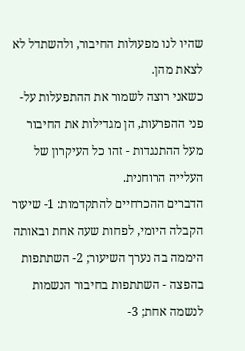שהיו לנו מפעולות החיבור, ולהשתדל לא לצאת מהן.
כשאני רוצה לשמור את ההתפעלות על-פני ההפרעות, הן מגדילות את החיבור מעל ההתנגדות - זהו כל העיקרון של העלייה הרוחנית.
הדברים ההכרחיים להתקדמות: 1- שיעור הקבלה היומי, לפחות שעה אחת ובאותה היממה בה נערך השיעור; 2- השתתפות בהפצה - השתתפות בחיבור הנשמות לנשמה אחת; 3-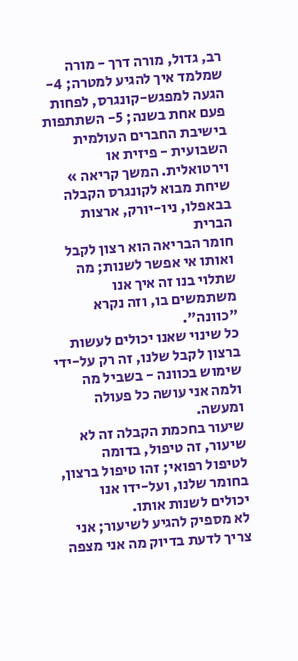רב, גדול, מורה דרך - מורה שמלמד איך להגיע למטרה; 4- הגעה למפגש-קונגרס, לפחות פעם אחת בשנה; 5- השתתפות בישיבת החברים העולמית השבועית - פיזית או וירטואלית. המשך קריאה »
שיחת מבוא לקונגרס הקבלה בבאפלו, ניו-יורק, ארצות הברית
חומר הבריאה הוא רצון לקבל ואותו אי אפשר לשנות; מה שתלוי בנו זה איך אנו משתמשים בו, וזה נקרא "כוונה".
כל שינוי שאנו יכולים לעשות ברצון לקבל שלנו, זה רק על-ידי שימוש בכוונה - בשביל מה ולמה אני עושה כל פעולה ומעשה.
שיעור בחכמת הקבלה זה לא שיעור, זה טיפול, בדומה לטיפול רפואי; זהו טיפול ברצון, בחומר שלנו, ועל-ידו אנו יכולים לשנות אותו.
לא מספיק להגיע לשיעור; אני צריך לדעת בדיוק מה אני מצפה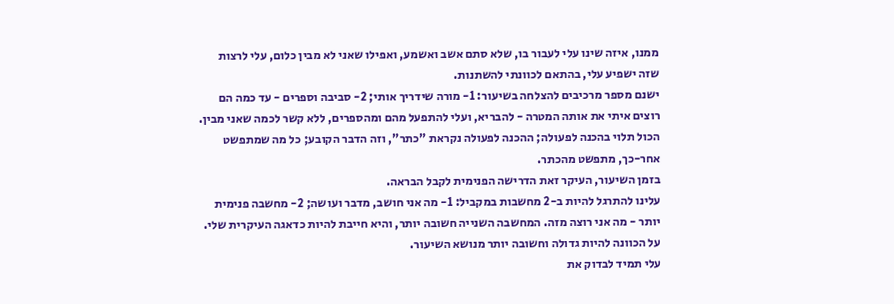ממנו, איזה שינו עלי לעבור בו, שלא סתם אשב ואשמע, ואפילו שאני לא מבין כלום, עלי לרצות שזה ישפיע עלי, בהתאם לכוונתי להשתנות.
ישנם מספר מרכיבים להצלחה בשיעור: 1- מורה שידריך אותי; 2- סביבה וספרים - עד כמה הם רוצים איתי את אותה המטרה - להבריא, ועלי להתפעל מהם ומהספרים, ללא קשר לכמה שאני מבין.
הכול תלוי בהכנה לפעולה; ההכנה לפעולה נקראת "כתר", וזה הדבר הקובע; כל מה שמתפשט אחר-כך, מתפשט מהכתר.
בזמן השיעור, העיקר זאת הדרישה הפנימית לקבל הבראה.
עלינו להתרגל להיות ב-2 מחשבות במקביל: 1- מה אני חושב, מדבר ועושה; 2- מחשבה פנימית יותר - מה אני רוצה מזה. המחשבה השנייה חשובה יותר, והיא חייבת להיות כדאגה העיקרית שלי.
על הכוונה להיות גדולה וחשובה יותר מנושא השיעור.
עלי תמיד לבדוק את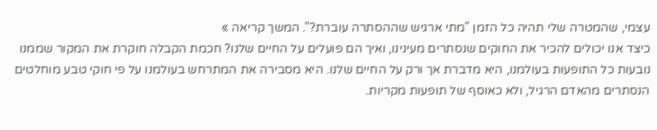עצמי, שהמטרה שלי תהיה כל הזמן "מתי ארגיש שההסתרה עוברת?". המשך קריאה »
כיצד אנו יכולים להכיר את החוקים שנסתרים מעינינו, ואיך הם פועלים על החיים שלנו? חכמת הקבלה חוקרת את המקור שממנו נובעות כל התופעות בעולמנו, היא מדברת אך ורק על החיים שלנו. היא מסבירה את המתרחש בעולמנו על פי חוקי טבע מוחלטים הנסתרים מהאדם הרגיל, ולא כאוסף של תופעות מקריות.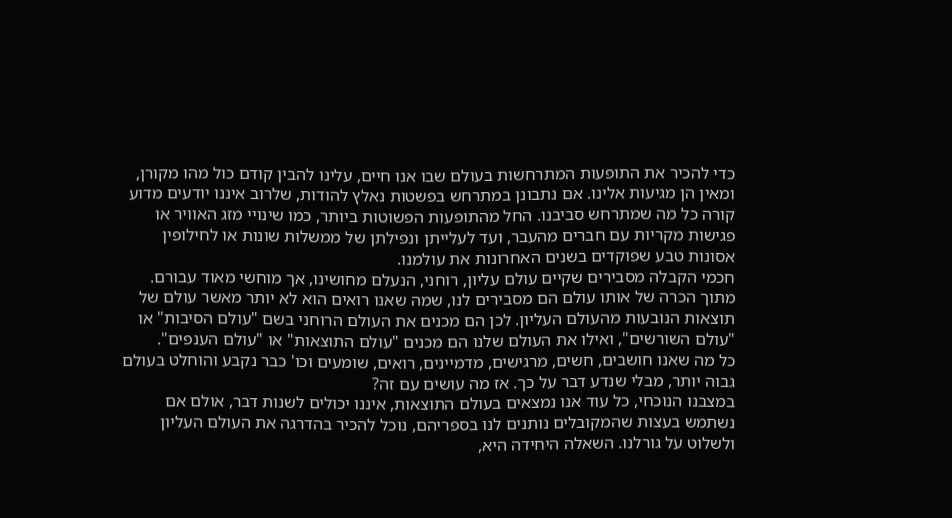כדי להכיר את התופעות המתרחשות בעולם שבו אנו חיים, עלינו להבין קודם כול מהו מקורן, ומאין הן מגיעות אלינו. אם נתבונן במתרחש בפשטות נאלץ להודות, שלרוב איננו יודעים מדוע קורה כל מה שמתרחש סביבנו. החל מהתופעות הפשוטות ביותר, כמו שינויי מזג האוויר או פגישות מקריות עם חברים מהעבר, ועד לעלייתן ונפילתן של ממשלות שונות או לחילופין אסונות טבע שפוקדים בשנים האחרונות את עולמנו.
חכמי הקבלה מסבירים שקיים עולם עליון, רוחני, הנעלם מחושינו, אך מוחשי מאוד עבורם. מתוך הכרה של אותו עולם הם מסבירים לנו, שמה שאנו רואים הוא לא יותר מאשר עולם של תוצאות הנובעות מהעולם העליון. לכן הם מכנים את העולם הרוחני בשם "עולם הסיבות" או "עולם השורשים", ואילו את העולם שלנו הם מכנים "עולם התוצאות" או "עולם הענפים".
כל מה שאנו חושבים, חשים, מרגישים, מדמיינים, רואים, שומעים וכו' כבר נקבע והוחלט בעולם גבוה יותר, מבלי שנדע דבר על כך. אז מה עושים עם זה?
במצבנו הנוכחי, כל עוד אנו נמצאים בעולם התוצאות, איננו יכולים לשנות דבר, אולם אם נשתמש בעצות שהמקובלים נותנים לנו בספריהם, נוכל להכיר בהדרגה את העולם העליון ולשלוט על גורלנו. השאלה היחידה היא,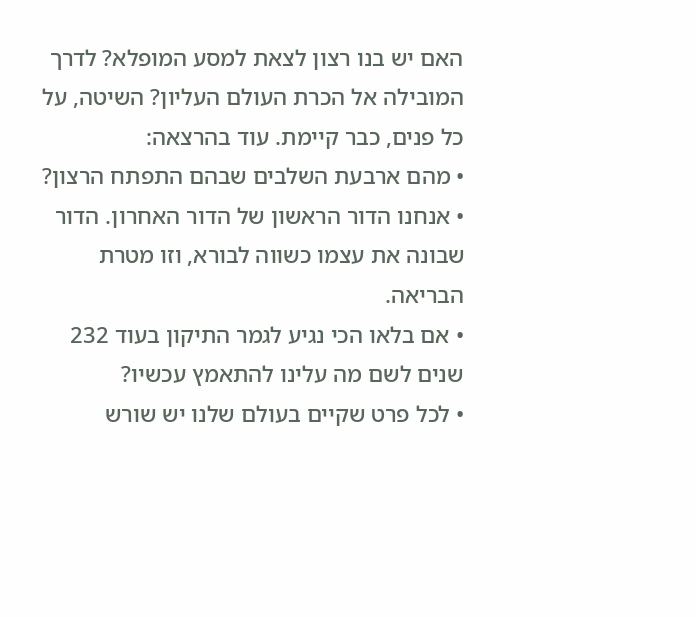האם יש בנו רצון לצאת למסע המופלא? לדרך המובילה אל הכרת העולם העליון? השיטה, על כל פנים, כבר קיימת. עוד בהרצאה:
• מהם ארבעת השלבים שבהם התפתח הרצון?
• אנחנו הדור הראשון של הדור האחרון. הדור שבונה את עצמו כשווה לבורא, וזו מטרת הבריאה.
• אם בלאו הכי נגיע לגמר התיקון בעוד 232 שנים לשם מה עלינו להתאמץ עכשיו?
• לכל פרט שקיים בעולם שלנו יש שורש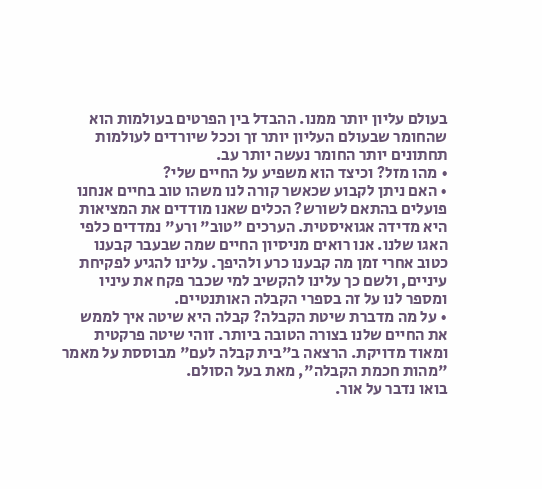בעולם עליון יותר ממנו. ההבדל בין הפרטים בעולמות הוא שהחומר שבעולם העליון יותר זך וככל שיורדים לעולמות תחתונים יותר החומר נעשה יותר עב.
• מהו מזל? וכיצד הוא משפיע על החיים שלי?
• האם ניתן לקבוע שכאשר קורה לנו משהו טוב בחיים אנחנו פועלים בהתאם לשורש? הכלים שאנו מודדים את המציאות היא מדידה אגואיסטית. הערכים "טוב" ורע" נמדדים כלפי האגו שלנו. אנו רואים מניסיון החיים שמה שבעבר קבענו כטוב אחרי זמן מה קבענו כרע ולהיפך. עלינו להגיע לפקיחת עיניים, ולשם כך עלינו להקשיב למי שכבר פקח את עיניו ומספר לנו על זה בספרי הקבלה האותנטיים.
• על מה מדברת שיטת הקבלה? קבלה היא שיטה איך לממש את החיים שלנו בצורה הטובה ביותר. זוהי שיטה פרקטית ומאוד מדויקת. הרצאה ב"בית קבלה לעם" מבוססת על מאמר "מהות חכמת הקבלה", מאת בעל הסולם.
בואו נדבר על אור.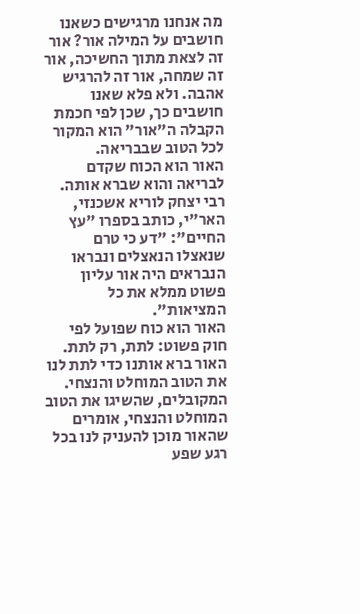מה אנחנו מרגישים כשאנו חושבים על המילה אור? אור זה לצאת מתוך החשיכה, אור זה שמחה, אור זה להרגיש אהבה. ולא פלא שאנו חושבים כך, שכן לפי חכמת הקבלה ה"אור" הוא המקור לכל הטוב שבבריאה.
האור הוא הכוח שקדם לבריאה והוא שברא אותה. רבי יצחק לוריא אשכנזי, האר"י, כותב בספרו "עץ החיים": "דע כי טרם שנאצלו הנאצלים ונבראו הנבראים היה אור עליון פשוט ממלא את כל המציאות".
האור הוא כוח שפועל לפי חוק פשוט: לתת, רק לתת. האור ברא אותנו כדי לתת לנו את הטוב המוחלט והנצחי. המקובלים, שהשיגו את הטוב המוחלט והנצחי, אומרים שהאור מוכן להעניק לנו בכל רגע שפע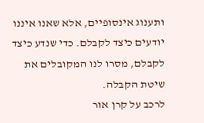ותענוג אינסופיים, אלא שאנו איננו יודעים כיצד לקבלם. כדי שנדע כיצד לקבלם, מסרו לנו המקובלים את שיטת הקבלה.
לרכב על קרן אור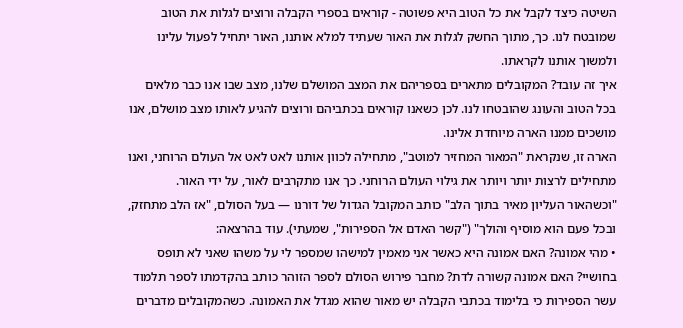השיטה כיצד לקבל את כל הטוב היא פשוטה - קוראים בספרי הקבלה ורוצים לגלות את הטוב שמובטח לנו. כך, מתוך החשק לגלות את האור שעתיד למלא אותנו, האור יתחיל לפעול עלינו ולמשוך אותנו לקראתו.
איך זה עובד? המקובלים מתארים בספריהם את המצב המושלם שלנו, מצב שבו אנו כבר מלאים בכל הטוב והעונג שהובטחו לנו. לכן כשאנו קוראים בכתביהם ורוצים להגיע לאותו מצב מושלם, אנו מושכים ממנו הארה מיוחדת אלינו.
הארה זו, שנקראת "המאור המחזיר למוטב", מתחילה לכוון אותנו לאט לאט אל העולם הרוחני, ואנו מתחילים לרצות יותר ויותר את גילוי העולם הרוחני. כך אנו מתקרבים לאור, על ידי האור.
"וכשהאור העליון מאיר בתוך הלב" כותב המקובל הגדול של דורנו — בעל הסולם, "אז הלב מתחזק, ובכל פעם הוא מוסיף והולך" ("קשר האדם אל הספירות", שמעתי). עוד בהרצאה:
• מהי אמונה? האם אמונה היא כאשר אני מאמין למישהו שמספר לי על משהו שאני לא תופס בחושיי? האם אמונה קשורה לדת? מחבר פירוש הסולם לספר הזוהר כותב בהקדמתו לספר תלמוד עשר הספירות כי בלימוד בכתבי הקבלה יש מאור שהוא מגדל את האמונה. כשהמקובלים מדברים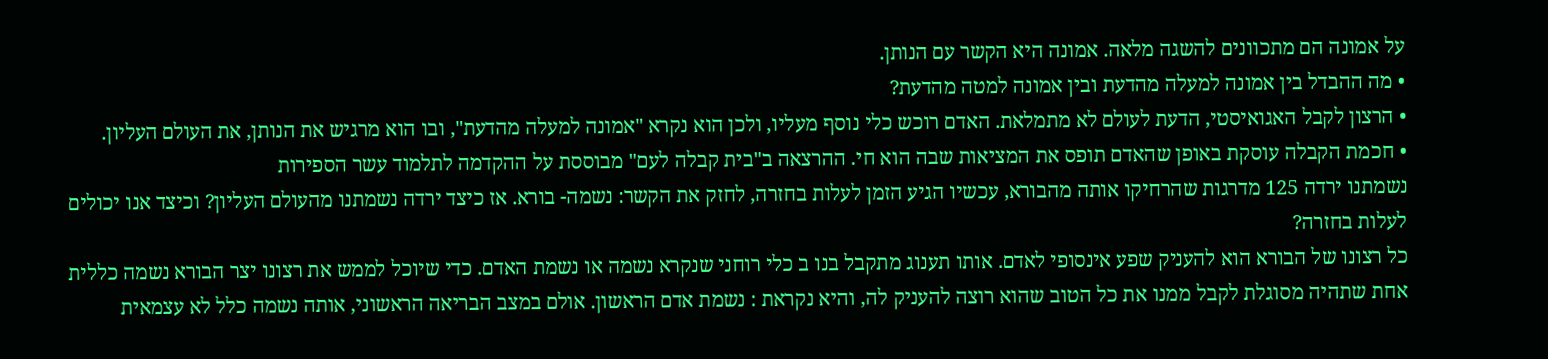על אמונה הם מתכוונים להשגה מלאה. אמונה היא הקשר עם הנותן.
• מה ההבדל בין אמונה למעלה מהדעת ובין אמונה למטה מהדעת?
• הרצון לקבל האגואיסטי, הדעת לעולם לא מתמלאת. האדם רוכש כלי נוסף מעליו, ולכן הוא נקרא "אמונה למעלה מהדעת", ובו הוא מרגיש את הנותן, את העולם העליון.
• חכמת הקבלה עוסקת באופן שהאדם תופס את המציאות שבה הוא חי. ההרצאה ב"בית קבלה לעם" מבוססת על ההקדמה לתלמוד עשר הספירות
נשמתנו ירדה 125 מדרגות שהרחיקו אותה מהבורא, עכשיו הגיע הזמן לעלות בחזרה, לחזק את הקשר: נשמה- בורא. אז כיצד ירדה נשמתנו מהעולם העליון? וכיצד אנו יכולים לעלות בחזרה?
כל רצונו של הבורא הוא להעניק שפע אינסופי לאדם. אותו תענוג מתקבל בנו ב כלי רוחני שנקרא נשמה או נשמת האדם. כדי שיוכל לממש את רצונו יצר הבורא נשמה כללית אחת שתהיה מסוגלת לקבל ממנו את כל הטוב שהוא רוצה להעניק לה, והיא נקראת : נשמת אדם הראשון. אולם במצב הבריאה הראשוני, אותה נשמה כלל לא עצמאית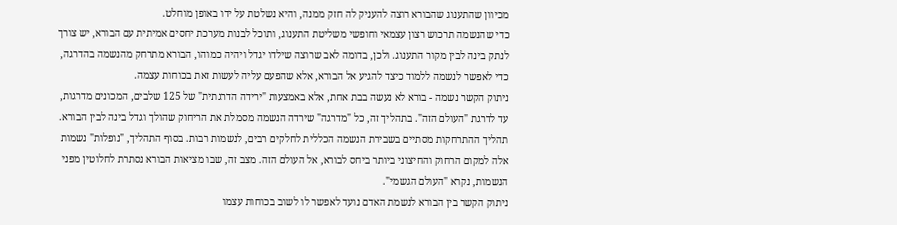מכיוון שהתענוג שהבורא רוצה להעניק לה חזק ממנה, והיא נשלטת על ידו באופן מוחלט.
כדי שהנשמה תרכוש רצון עצמאי וחופשי משליטת התענוג, ותוכל לבנות מערכת יחסים אמיתית עם הבורא, יש צורך לנתק בינה לבין מקור התענוג. ולכן, בדומה לאב שרוצה שילדו יגדל ויהיה כמוהו, הבורא מתרחק מהנשמה בהדרגה, כדי לאפשר לנשמה ללמוד כיצד להגיע אל הבורא, אלא שהפעם עליה לעשות זאת בכוחות עצמה.
ניתוק הקשר נשמה - בורא לא נעשה בבת אחת, אלא באמצעות "ירידה הדרגתית" של 125 שלבים, המכונים מדרגות, עד לדרגת "העולם הזה". בתהליך זה, כל "מדרגה" שירדה הנשמה מסמלת את הריחוק שהולך וגדל בינה לבין הבורא.
תהליך ההתרחקות מסתיים בשבירת הנשמה הכללית לחלקים רבים, לנשמות רבות. בסוף התהליך, "נופלות" נשמות אלה למקום הרחוק והחיצוני ביותר ביחס לבורא, אל העולם הזה. מצב זה, שבו מציאות הבורא נסתרת לחלוטין מפני הנשמות, נקרא "העולם הגשמי".
ניתוק הקשר בין הבורא לנשמת האדם נועד לאפשר לו לשוב בכוחות עצמו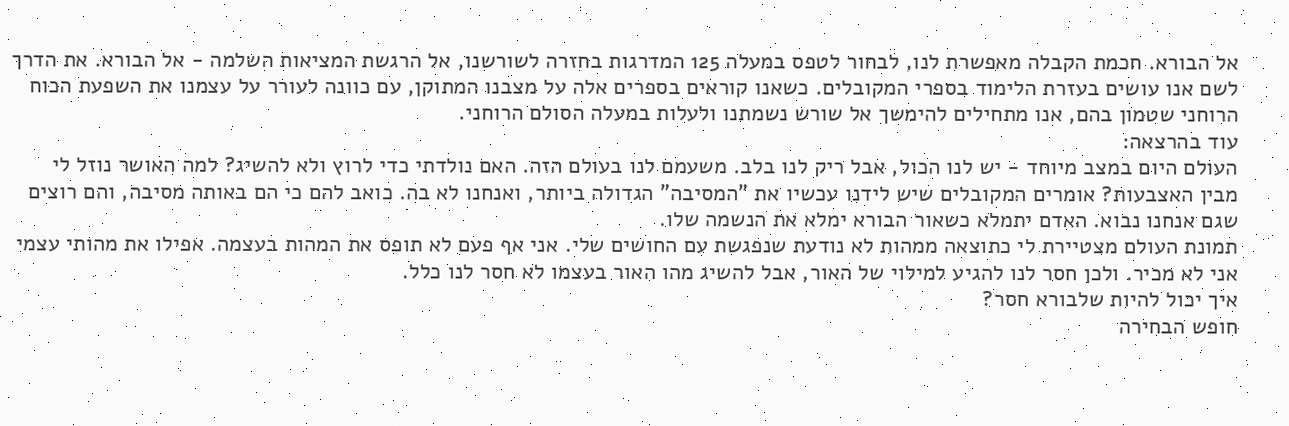אל הבורא. חכמת הקבלה מאפשרת לנו, לבחור לטפס במעלה 125 המדרגות בחזרה לשורשנו, אל הרגשת המציאות השלמה - אל הבורא. את הדרך לשם אנו עושים בעזרת הלימוד בספרי המקובלים. כשאנו קוראים בספרים אלה על מצבנו המתוקן, עם כוונה לעורר על עצמנו את השפעת הכוח הרוחני שטמון בהם, אנו מתחילים להימשך אל שורש נשמתנו ולעלות במעלה הסולם הרוחני.
עוד בהרצאה:
העולם היום במצב מיוחד - יש לנו הכול, אבל ריק לנו בלב. משעמם לנו בעולם הזה. האם נולדתי כדי לרוץ ולא להשיג? למה האושר נוזל לי מבין האצבעות? אומרים המקובלים שיש לידנו עכשיו את "המסיבה" הגדולה ביותר, ואנחנו לא בה. כואב להם כי הם באותה מסיבה, והם רוצים שגם אנחנו נבוא. האדם יתמלא כשאור הבורא ימלא את הנשמה שלו.
תמונת העולם מצטיירת לי כתוצאה ממהות לא נודעת שנפגשת עם החושים שלי. אני אף פעם לא תופס את המהות בעצמה. אפילו את מהותי עצמי אני לא מכיר. ולכן חסר לנו להגיע למילוי של האור, אבל להשיג מהו האור בעצמו לא חסר לנו כלל.
איך יכול להיות שלבורא חסר?
חופש הבחירה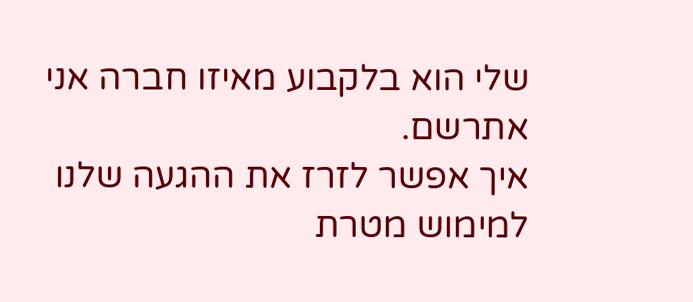שלי הוא בלקבוע מאיזו חברה אני אתרשם.
איך אפשר לזרז את ההגעה שלנו למימוש מטרת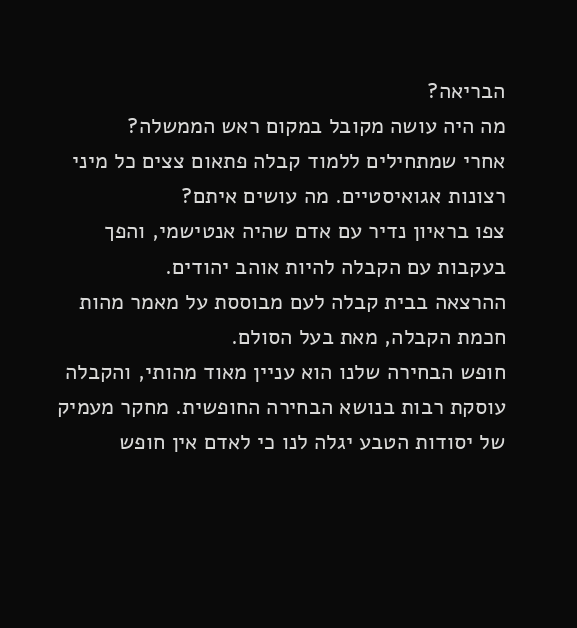הבריאה?
מה היה עושה מקובל במקום ראש הממשלה?
אחרי שמתחילים ללמוד קבלה פתאום צצים כל מיני רצונות אגואיסטיים. מה עושים איתם?
צפו בראיון נדיר עם אדם שהיה אנטישמי, והפך בעקבות עם הקבלה להיות אוהב יהודים.
ההרצאה בבית קבלה לעם מבוססת על מאמר מהות חכמת הקבלה, מאת בעל הסולם.
חופש הבחירה שלנו הוא עניין מאוד מהותי, והקבלה עוסקת רבות בנושא הבחירה החופשית. מחקר מעמיק של יסודות הטבע יגלה לנו כי לאדם אין חופש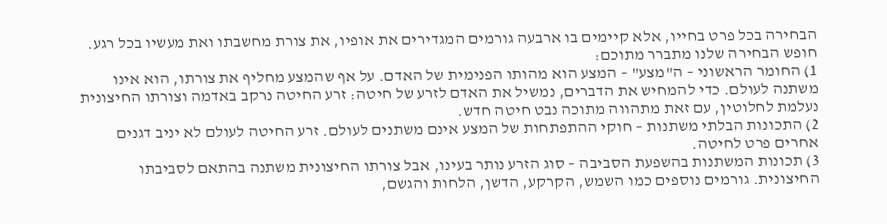הבחירה בכל פרט בחייו, אלא קיימים בו ארבעה גורמים המגדירים את אופיו, את צורת מחשבתו ואת מעשיו בכל רגע. חופש הבחירה שלנו מתברר מתוכם:
1) החומר הראשוני – ה"מצע" – המצע הוא מהותו הפנימית של האדם. על אף שהמצע מחליף את צורתו, הוא אינו משתנה לעולם. כדי להמחיש את הדברים, נמשיל את האדם לזרע של חיטה: זרע החיטה נרקב באדמה וצורתו החיצונית נעלמת לחלוטין, עם זאת מתהווה מתוכה נבט חיטה חדש.
2) התכונות הבלתי משתנות – חוקי ההתפתחות של המצע אינם משתנים לעולם. זרע החיטה לעולם לא יניב דגנים אחרים פרט לחיטה.
3) תכונות המשתנות בהשפעת הסביבה – סוג הזרע נותר בעינו, אבל צורתו החיצונית משתנה בהתאם לסביבתו החיצונית. גורמים נוספים כמו השמש, הקרקע, הדשן, הלחות והגשם,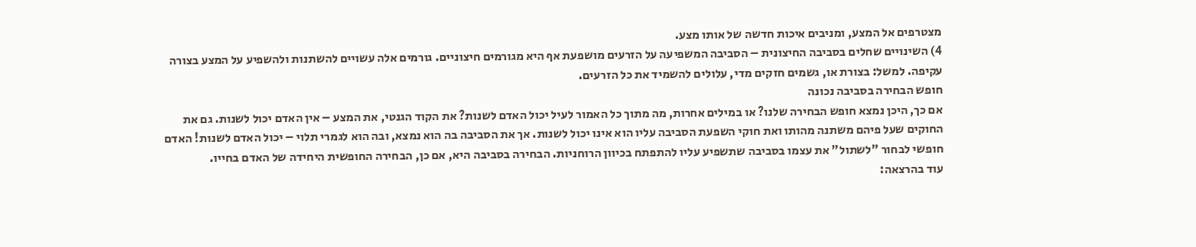מצטרפים אל המצע, ומניבים איכות חדשה של אותו מצע.
4) השינויים שחלים בסביבה החיצונית – הסביבה המשפיעה על הזרעים מושפעת אף היא מגורמים חיצוניים. גורמים אלה עשויים להשתנות ולהשפיע על המצע בצורה עקיפה. למשל: בצורת או, גשמים חזקים מדי, עלולים להשמיד את כל הזרעים.
חופש הבחירה בסביבה נכונה
אם כך, היכן נמצא חופש הבחירה שלנו? או במילים אחרות, מה מתוך כל האמור לעיל יכול האדם לשנות? את הקוד הגנטי, את המצע – אין האדם יכול לשנות. גם את החוקים שעל פיהם משתנה מהותו ואת חוקי השפעת הסביבה עליו הוא אינו יכול לשנות. אך את הסביבה בה הוא נמצא, ובה הוא לגמרי תלוי – יכול האדם לשנות! האדם חופשי לבחור "לשתול" את עצמו בסביבה שתשפיע עליו להתפתח בכיוון הרוחניות. הבחירה בסביבה היא, אם כן, הבחירה החופשית היחידה של האדם בחייו.
עוד בהרצאה: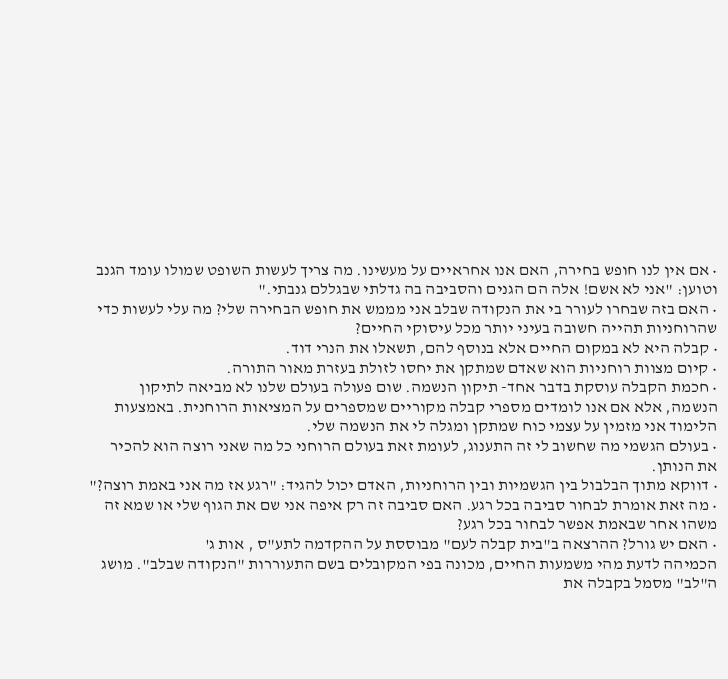• אם אין לנו חופש בחירה, האם אנו אחראיים על מעשינו. מה צריך לעשות השופט שמולו עומד הגנב וטוען: "אני לא אשם! אלה הם הגנים והסביבה בה גדלתי שבגללם גנבתי."
• האם בזה שבחרו לעורר בי את הנקודה שבלב אני מממש את חופש הבחירה שלי? מה עלי לעשות כדי שהרוחניות תהייה חשובה בעיני יותר מכל עיסוקי החיים?
• קבלה היא לא במקום החיים אלא בנוסף להם, תשאלו את הנרי דוד.
• קיום מצוות רוחניות הוא שאדם שמתקן את יחסו לזולת בעזרת מאור התורה.
• חכמת הקבלה עוסקת בדבר אחד- תיקון הנשמה. שום פעולה בעולם שלנו לא מביאה לתיקון הנשמה, אלא אם אנו לומדים מספרי קבלה מקוריים שמספרים על המציאות הרוחנית. באמצעות הלימוד אני מזמין על עצמי כוח שמתקן ומגלה לי את הנשמה שלי.
• בעולם הגשמי מה שחשוב לי זה התענוג, לעומת זאת בעולם הרוחני כל מה שאני רוצה הוא להכיר את הנותן.
• דווקא מתוך הבלבול בין הגשמיות ובין הרוחניות, האדם יכול להגיד: "רגע אז מה אני באמת רוצה?"
• מה זאת אומרת לבחור סביבה בכל רגע. האם סביבה זה רק איפה אני שם את הגוף שלי או שמא זה משהו אחר שבאמת אפשר לבחור בכל רגע?
• האם יש גורל? ההרצאה ב"בית קבלה לעם" מבוססת על ההקדמה לתע"ס , אות ג'
הכמיהה לדעת מהי משמעות החיים, מכונה בפי המקובלים בשם התעוררות "הנקודה שבלב". מושג ה"לב" מסמל בקבלה את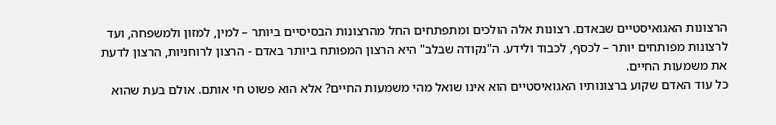הרצונות האגואיסטיים שבאדם. רצונות אלה הולכים ומתפתחים החל מהרצונות הבסיסיים ביותר – למין, למזון ולמשפחה, ועד לרצונות מפותחים יותר – לכסף, לכבוד ולידע. ה"נקודה שבלב" היא הרצון המפותח ביותר באדם - הרצון לרוחניות, הרצון לדעת את משמעות החיים.
כל עוד האדם שקוע ברצונותיו האגואיסטיים הוא אינו שואל מהי משמעות החיים? אלא הוא פשוט חי אותם. אולם בעת שהוא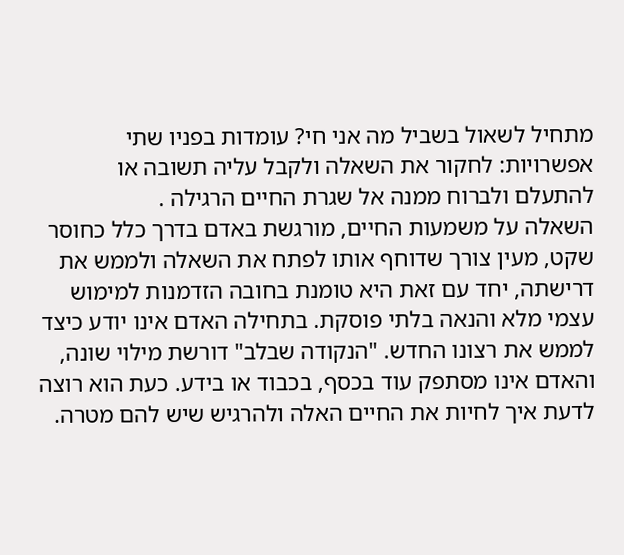מתחיל לשאול בשביל מה אני חי? עומדות בפניו שתי אפשרויות: לחקור את השאלה ולקבל עליה תשובה או להתעלם ולברוח ממנה אל שגרת החיים הרגילה .
השאלה על משמעות החיים, מורגשת באדם בדרך כלל כחוסר שקט, מעין צורך שדוחף אותו לפתח את השאלה ולממש את דרישתה, יחד עם זאת היא טומנת בחובה הזדמנות למימוש עצמי מלא והנאה בלתי פוסקת. בתחילה האדם אינו יודע כיצד לממש את רצונו החדש. "הנקודה שבלב" דורשת מילוי שונה, והאדם אינו מסתפק עוד בכסף, בכבוד או בידע. כעת הוא רוצה לדעת איך לחיות את החיים האלה ולהרגיש שיש להם מטרה.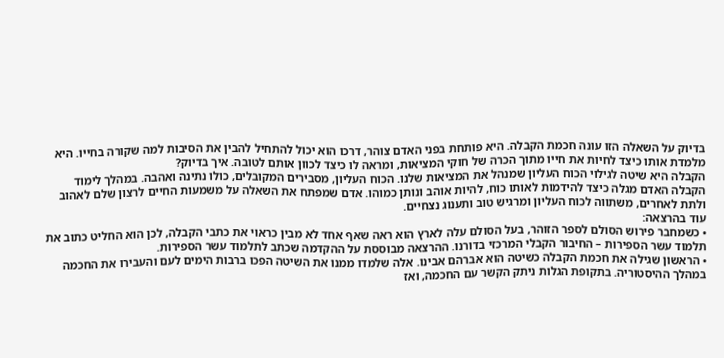בדיוק על השאלה הזו עונה חכמת הקבלה. היא פותחת בפני האדם צוהר, דרכו הוא יכול להתחיל להבין את הסיבות למה שקורה בחייו. היא מלמדת אותו כיצד לחיות את חייו מתוך הכרה של חוקי המציאות, ומראה לו כיצד לכוון אותם לטובה. איך בדיוק?
הקבלה היא שיטה לגילוי הכוח העליון שמנהל את המציאות שלנו. הכוח העליון, מסבירים המקובלים, כולו נתינה ואהבה. במהלך לימוד הקבלה האדם מגלה כיצד להידמות לאותו כוח, להיות אוהב ונותן כמוהו. אדם שמפתח את השאלה על משמעות החיים לרצון שלם לאהוב ולתת לאחרים, משתווה לכוח העליון ומרגיש טוב ותענוג נצחיים.
עוד בהרצאה:
• כשמחבר פירוש הסולם לספר הזוהר, בעל הסולם עלה לארץ הוא ראה שאף אחד לא מבין כראוי את כתבי הקבלה, לכן הוא החליט כתוב את תלמוד עשר הספירות – החיבור הקבלי המרכזי בדורנו. ההרצאה מבוססת על ההקדמה שכתב לתלמוד עשר הספירות.
• הראשון שגילה את חכמת הקבלה כשיטה הוא אברהם אבינו. אלה שלמדו ממנו את השיטה הפכו ברבות הימים לעם והעבירו את החכמה במהלך ההיסטוריה. בתקופת הגלות ניתק הקשר עם החכמה, ואז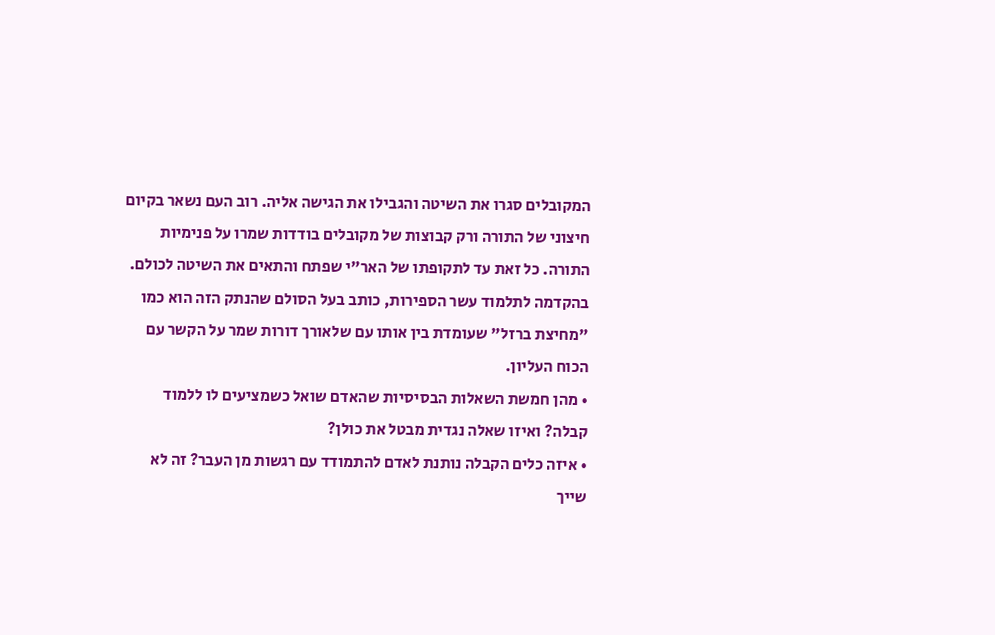המקובלים סגרו את השיטה והגבילו את הגישה אליה. רוב העם נשאר בקיום חיצוני של התורה ורק קבוצות של מקובלים בודדות שמרו על פנימיות התורה. כל זאת עד לתקופתו של האר"י שפתח והתאים את השיטה לכולם. בהקדמה לתלמוד עשר הספירות, כותב בעל הסולם שהנתק הזה הוא כמו "מחיצת ברזל" שעומדת בין אותו עם שלאורך דורות שמר על הקשר עם הכוח העליון.
• מהן חמשת השאלות הבסיסיות שהאדם שואל כשמציעים לו ללמוד קבלה? ואיזו שאלה נגדית מבטל את כולן?
• איזה כלים הקבלה נותנת לאדם להתמודד עם רגשות מן העבר? זה לא שייך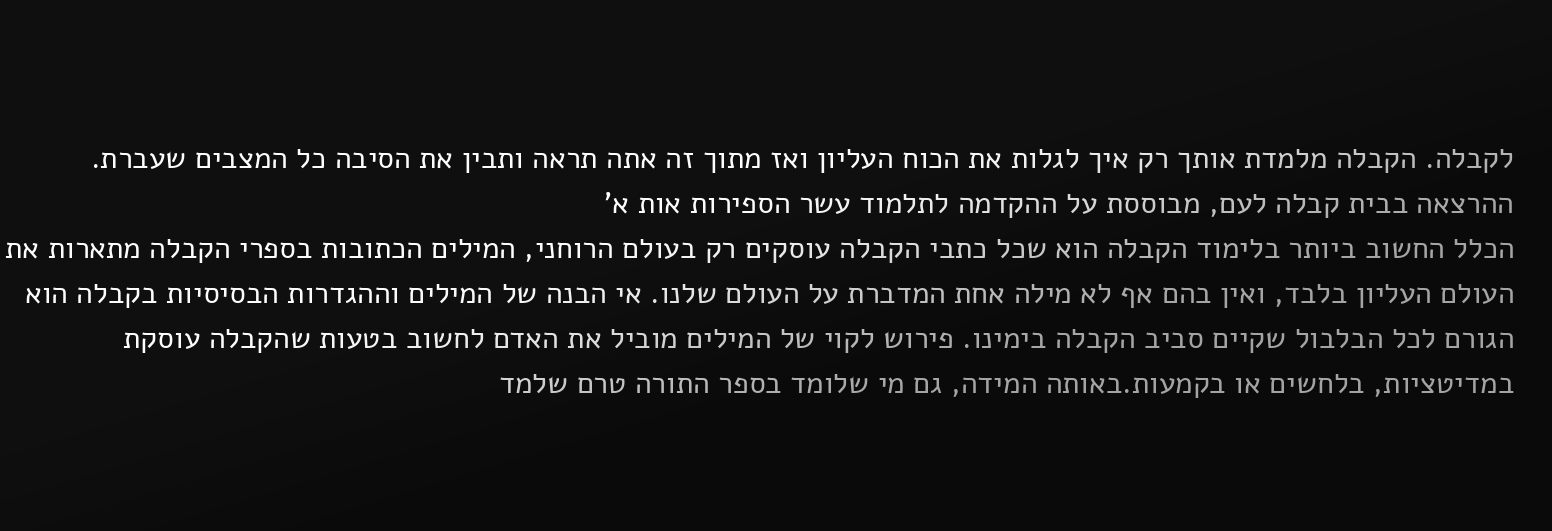לקבלה. הקבלה מלמדת אותך רק איך לגלות את הכוח העליון ואז מתוך זה אתה תראה ותבין את הסיבה כל המצבים שעברת. ההרצאה בבית קבלה לעם, מבוססת על ההקדמה לתלמוד עשר הספירות אות א'
הכלל החשוב ביותר בלימוד הקבלה הוא שכל כתבי הקבלה עוסקים רק בעולם הרוחני, המילים הכתובות בספרי הקבלה מתארות את העולם העליון בלבד, ואין בהם אף לא מילה אחת המדברת על העולם שלנו. אי הבנה של המילים וההגדרות הבסיסיות בקבלה הוא הגורם לכל הבלבול שקיים סביב הקבלה בימינו. פירוש לקוי של המילים מוביל את האדם לחשוב בטעות שהקבלה עוסקת במדיטציות, בלחשים או בקמעות.באותה המידה, גם מי שלומד בספר התורה טרם שלמד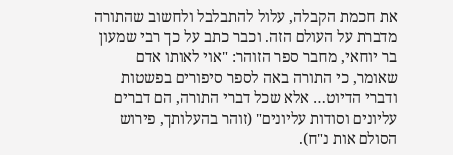את חכמת הקבלה, עלול להתבלבל ולחשוב שהתורה מדברת על העולם הזה. וכבר כתב על כך רבי שמעון בר יוחאי, מחבר ספר הזוהר: "אוי לאותו אדם שאומר, כי התורה באה לספר סיפורים בפשטות ודברי הדיוט… אלא שכל דברי התורה, הם דברים עליונים וסודות עליונים" (זוהר בהעלותך, פירוש הסולם אות נ"ח).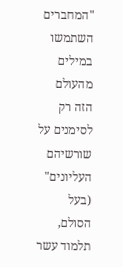"המחברים השתמשו במילים מהעולם הזה רק לסימנים על שורשיהם העליונים" (בעל הסולם, תלמוד עשר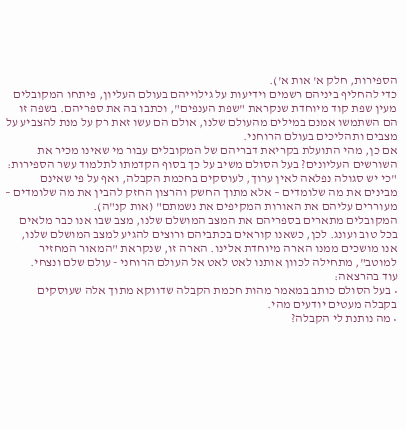הספירות, חלק א' אות א').
כדי להחליף ביניהם רשמים וידיעות על גילוייהם בעולם העליון, פיתחו המקובלים מעין שפת קוד מיוחדת שנקראת "שפת הענפים", וכתבו בה את ספריהם. בשפה זו הם השתמשו אמנם במילים מהעולם שלנו, אולם הם עשו זאת רק על מנת להצביע על מצבים ותהליכים בעולם הרוחני.
אם כן, מהי התועלת בקריאת דבריהם של המקובלים עבור מי שאינו מכיר את השורשים העליונים? בעל הסולם משיב על כך בסוף הקדמתו לתלמוד עשר הספירות: "כי יש סגולה נפלאה לאין ערוך, לעוסקים בחכמת הקבלה, ואף על פי שאינם מבינים את מה שלומדים – אלא מתוך החשק והרצון החזק להבין את מה שלומדים – מעוררים עליהם את האורות המקיפים את נשמתם" (אות קנ"ה).
המקובלים מתארים בספריהם את המצב המושלם שלנו, מצב שבו אנו כבר מלאים בכל טוב ועונג. לכן, כשאנו קוראים בכתביהם ורוצים להגיע למצב המושלם שלנו, אנו מושכים ממנו הארה מיוחדת אלינו. הארה זו, שנקראת "המאור המחזיר למוטב", מתחילה לכוון אותנו לאט לאט אל העולם הרוחני - עולם שלם ונצחי.
עוד בהרצאה:
• בעל הסולם כותב במאמר מהות חכמת הקבלה שדווקא מתוך אלה שעוסקים בקבלה מעטים יודעים מהי.
• מה נותנת לי הקבלה?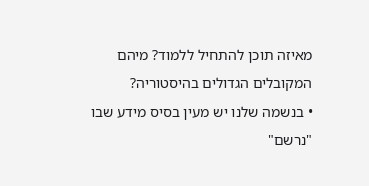מאיזה תוכן להתחיל ללמוד? מיהם המקובלים הגדולים בהיסטוריה?
• בנשמה שלנו יש מעין בסיס מידע שבו "נרשם"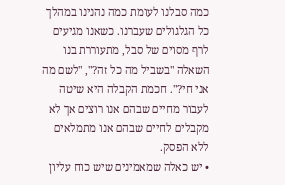כמה סבלנו לעומת כמה נהנינו במהלך כל הגלגולים שעברנו. כשאנו מגיעים לרף מסוים של סבל, מתעוררת בנו השאלה "בשביל מה כל זה?", "לשם מה אני חי?". חכמת הקבלה היא שיטה לעבור מחיים שבהם אנו רוצים אך לא מקבלים לחיים שבהם אנו מתמלאים ללא הפסק.
• יש כאלה שמאמינים שיש כוח עליון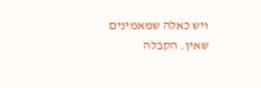ויש כאלה שמאמינים שאין. הקבלה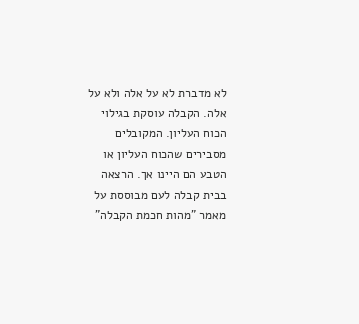לא מדברת לא על אלה ולא על אלה. הקבלה עוסקת בגילוי הכוח העליון. המקובלים מסבירים שהכוח העליון או הטבע הם היינו אך. הרצאה בבית קבלה לעם מבוססת על מאמר "מהות חכמת הקבלה"